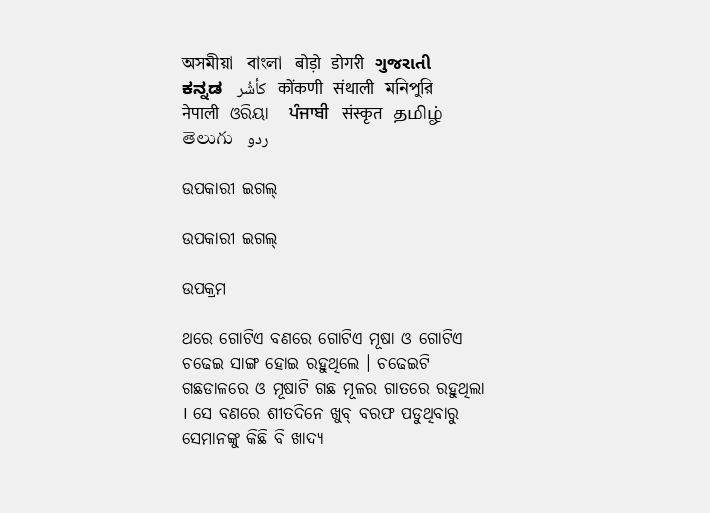অসমীয়া   বাংলা   बोड़ो   डोगरी   ગુજરાતી   ಕನ್ನಡ   كأشُر   कोंकणी   संथाली   মনিপুরি   नेपाली   ଓରିୟା   ਪੰਜਾਬੀ   संस्कृत   தமிழ்  తెలుగు   ردو

ଉପକାରୀ ଇଗଲ୍

ଉପକାରୀ ଇଗଲ୍

ଉପକ୍ରମ

ଥରେ ଗୋଟିଏ ବଣରେ ଗୋଟିଏ ମୂଷା ଓ ଗୋଟିଏ ଚଢେଇ ସାଙ୍ଗ ହୋଇ ରହୁଥିଲେ । ଚଢେଇଟି ଗଛଡାଳରେ ଓ ମୂଷାଟି ଗଛ ମୂଳର ଗାତରେ ରହୁଥିଲା । ସେ ବଣରେ ଶୀତଦିନେ ଖୁବ୍ ବରଫ ପଡୁଥିବାରୁ ସେମାନଙ୍କୁ କିଛି ବି ଖାଦ୍ୟ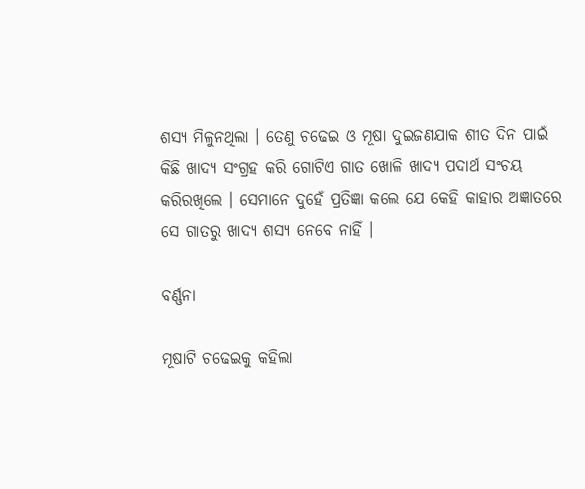ଶସ୍ୟ ମିଳୁନଥିଲା । ତେଣୁ ଚଢେଇ ଓ ମୂଷା ଦୁଇଜଣଯାକ ଶୀତ ଦିନ ପାଇଁ କିଛି ଖାଦ୍ୟ ସଂଗ୍ରହ କରି ଗୋଟିଏ ଗାତ ଖୋଳି ଖାଦ୍ୟ ପଦାର୍ଥ ସଂଚୟ କରିରଖିଲେ । ସେମାନେ ଦୁହେଁ ପ୍ରତିଜ୍ଞା କଲେ ଯେ କେହି କାହାର ଅଜ୍ଞାତରେ ସେ ଗାତରୁ ଖାଦ୍ୟ ଶସ୍ୟ ନେବେ ନାହିଁ ।

ବର୍ଣ୍ଣନା

ମୂଷାଟି ଚଢେଇକୁ କହିଲା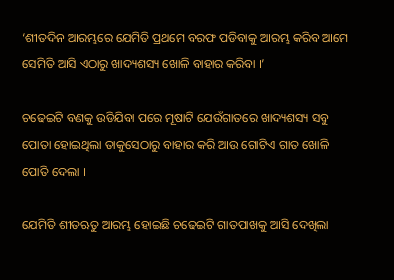‘ଶୀତଦିନ ଆରମ୍ଭରେ ଯେମିତି ପ୍ରଥମେ ବରଫ ପଡିବାକୁ ଆରମ୍ଭ କରିବ ଆମେ ସେମିତି ଆସି ଏଠାରୁ ଖାଦ୍ୟଶସ୍ୟ ଖୋଳି ବାହାର କରିବା ।’

ଚଢେଇଟି ବଣକୁ ଉଡିଯିବା ପରେ ମୂଷାଟି ଯେଉଁଗାତରେ ଖାଦ୍ୟଶସ୍ୟ ସବୁ ପୋତା ହୋଇଥିଲା ତାକୁସେଠାରୁ ବାହାର କରି ଆଉ ଗୋଟିଏ ଗାତ ଖୋଳି ପୋତି ଦେଲା ।

ଯେମିତି ଶୀତଋତୁ ଆରମ୍ଭ ହୋଇଛି ଚଢେଇଟି ଗାତପାଖକୁ ଆସି ଦେଖିଲା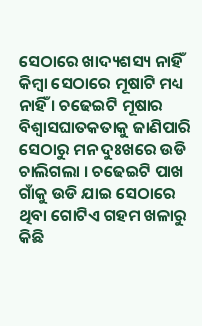ସେଠାରେ ଖାଦ୍ୟଶସ୍ୟ ନାହିଁ କିମ୍ବା ସେଠାରେ ମୂଷାଟି ମଧ୍ୟ ନାହିଁ । ଚଢେଇଟି ମୂଷାର ବିଶ୍ୱାସଘାତକତାକୁ ଜାଣିପାରି ସେଠାରୁ ମନ ଦୁଃଖରେ ଉଡି ଚାଲିଗଲା । ଚଢେଇଟି ପାଖ ଗାଁକୁ ଉଡି ଯାଇ ସେଠାରେ ଥିବା ଗୋଟିଏ ଗହମ ଖଳାରୁ କିଛି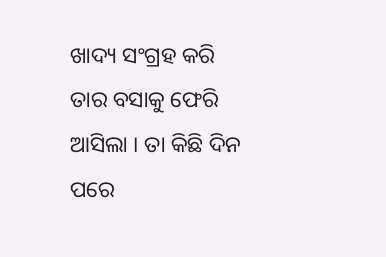ଖାଦ୍ୟ ସଂଗ୍ରହ କରି ତାର ବସାକୁ ଫେରି ଆସିଲା । ତା କିଛି ଦିନ ପରେ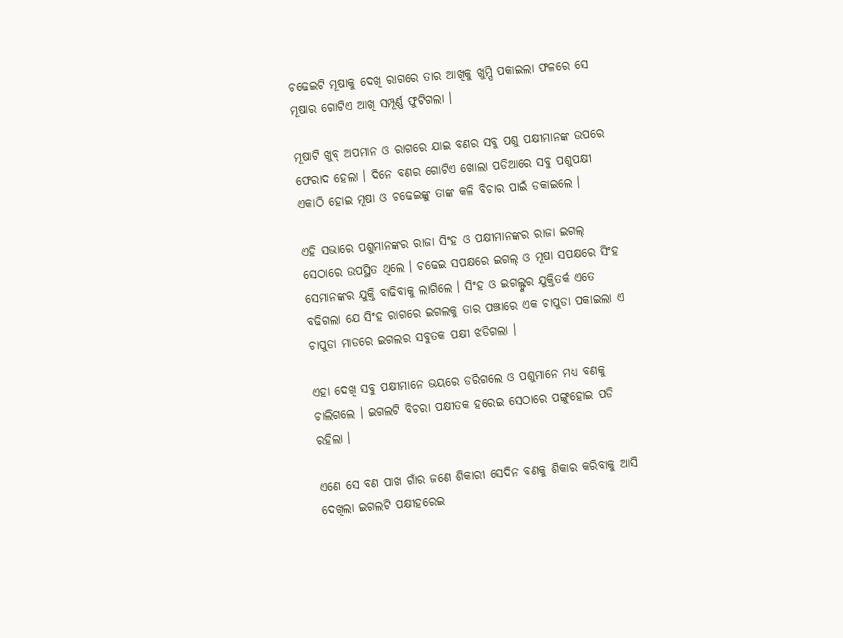ଚଢେଇଟି ମୂଷାକୁ ଦେଖି ରାଗରେ ତାର ଆଖିକୁ ଖୁମ୍ପି ପକାଇଲା ଫଳରେ ସେ ମୂଷାର ଗୋଟିଏ ଆଖି ସମ୍ପୂର୍ଣ୍ଣ ଫୁଟିଗଲା ।

ମୂଷାଟି ଖୁବ୍ ଅପମାନ ଓ ରାଗରେ ଯାଇ ବଣର ସବୁ ପଶୁ ପକ୍ଷୀମାନଙ୍କ ଉପରେ ଫେରାଦ ହେଲା । ଦିନେ ବଣର ଗୋଟିଏ ଖୋଲା ପଡିଆରେ ସବୁ ପଶୁପକ୍ଷୀ ଏକାଠି ହୋଇ ମୂଷା ଓ ଚଢେଇଙ୍କୁ ତାଙ୍କ କଳି ବିଚାର ପାଇଁ ଡକାଇଲେ ।

ଏହି ସଭାରେ ପଶୁମାନଙ୍କର ରାଜା ସିଂହ ଓ ପକ୍ଷୀମାନଙ୍କର ରାଜା ଇଗଲ୍ ସେଠାରେ ଉପସ୍ଥିତ ଥିଲେ । ଚଢେଇ ସପକ୍ଷରେ ଇଗଲ୍ ଓ ମୂଷା ସପକ୍ଷରେ ସିଂହ ସେମାନଙ୍କର ଯୁକ୍ତି ବାଢିବାକୁ ଲାଗିଲେ । ସିଂହ ଓ ଇଗଲ୍ଙ୍କର ଯୁକ୍ତିତର୍କ ଏତେ ବଢିଗଲା ଯେ ସିଂହ ରାଗରେ ଇଗଲକୁ ତାର ପଞ୍ଝାରେ ଏକ ଚାପୁଡା ପକାଇଲା ଏ ଚାପୁଡା ମାଡରେ ଇଗଲର ସବୁତକ ପକ୍ଷୀ ଝଡିଗଲା ।

ଏହା ଦେଖି ସବୁ ପକ୍ଷୀମାନେ ଭୟରେ ଡରିଗଲେ ଓ ପଶୁମାନେ ମଧ୍ୟ ବଣକୁ ଚାଲିଗଲେ । ଇଗଲଟି ବିଚରା ପକ୍ଷୀତକ ହରେଇ ସେଠାରେ ପଙ୍ଗୁହୋଇ ପଡି ରହିଲା ।

ଏଣେ ସେ ବଣ ପାଖ ଗାଁର ଜଣେ ଶିକାରୀ ସେଦିନ ବଣକୁ ଶିକାର କରିବାକୁ ଆସି ଦେଖିଲା ଇଗଲଟି ପକ୍ଷୀହରେଇ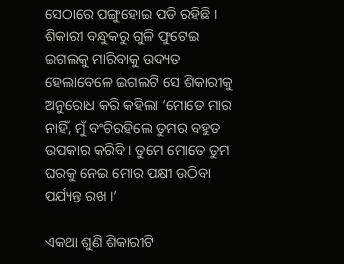ସେଠାରେ ପଙ୍ଗୁହୋଇ ପଡି ରହିଛି । ଶିକାରୀ ବନ୍ଧୁକରୁ ଗୁଳି ଫୁଟେଇ ଇଗଲକୁ ମାରିବାକୁ ଉଦ୍ୟତ ହେଲାବେଳେ ଇଗଲଟି ସେ ଶିକାରୀକୁ ଅନୁରୋଧ କରି କହିଲା ‘ମୋତେ ମାର ନାହିଁ, ମୁଁ ବଂଚିରହିଲେ ତୁମର ବହୁତ ଉପକାର କରିବି । ତୁମେ ମୋତେ ତୁମ ଘରକୁ ନେଇ ମୋର ପକ୍ଷୀ ଉଠିବା ପର୍ଯ୍ୟନ୍ତ ରଖ ।’

ଏକଥା ଶୁଣି ଶିକାରୀଟି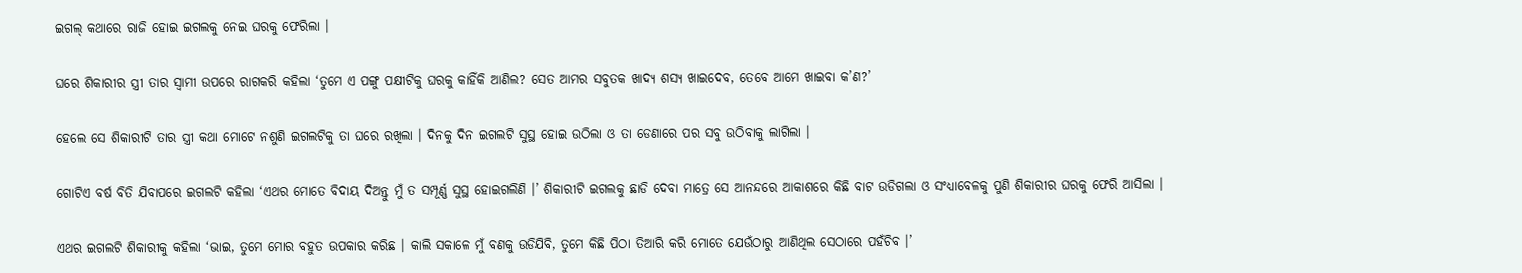ଇଗଲ୍ କଥାରେ ରାଜି ହୋଇ ଇଗଲକୁ ନେଇ ଘରକୁ ଫେରିଲା ।

ଘରେ ଶିକାରୀର ସ୍ତ୍ରୀ ତାର ସ୍ୱାମୀ ଉପରେ ରାଗକରି କହିଲା ‘ତୁମେ ଏ ପଙ୍ଗୁ ପକ୍ଷୀଟିକୁ ଘରକୁ କାହିଁକି ଆଣିଲ? ସେତ ଆମର ସବୁତକ ଖାଦ୍ୟ ଶସ୍ୟ ଖାଇଦେବ, ତେବେ ଆମେ ଖାଇବା କ’ଣ?’

ହେଲେ ସେ ଶିକାରୀଟି ତାର ସ୍ତ୍ରୀ କଥା ମୋଟେ ନଶୁଣି ଇଗଲଟିକୁ ତା ଘରେ ରଖିଲା । ଦିନକୁ ଦିନ ଇଗଲଟି ସୁସ୍ଥ ହୋଇ ଉଠିଲା ଓ ତା ଡେଣାରେ ପର ସବୁ ଉଠିବାକୁ ଲାଗିଲା ।

ଗୋଟିଏ ବର୍ଷ ବିତି ଯିବାପରେ ଇଗଲଟି କହିଲା ‘ଏଥର ମୋତେ ବିଦାୟ ଦିଅନ୍ତୁ ମୁଁ ତ ସମ୍ପୂର୍ଣ୍ଣ ସୁସ୍ଥ ହୋଇଗଲିଣି ।’ ଶିକାରୀଟି ଇଗଲକୁ ଛାଡି ଦେବା ମାତ୍ରେ ସେ ଆନନ୍ଦରେ ଆକାଶରେ କିଛି ବାଟ ଉଡିଗଲା ଓ ସଂଧ୍ୟାବେଳକୁ ପୁଣି ଶିକାରୀର ଘରକୁ ଫେରି ଆସିଲା ।

ଏଥର ଇଗଲଟି ଶିକାରୀକୁ କହିଲା ‘ଭାଇ, ତୁମେ ମୋର ବହୁତ ଉପକାର କରିଛ । କାଲି ସକାଳେ ମୁଁ ବଣକୁ ଉଡିଯିବି, ତୁମେ କିଛି ପିଠା ତିଆରି କରି ମୋତେ ଯେଉଁଠାରୁ ଆଣିଥିଲ ସେଠାରେ ପହଁଚିବ ।’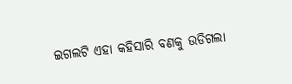ଇଗଲଟି ଏହା କହିସାରି ବଣକୁ ଉଡିଗଲା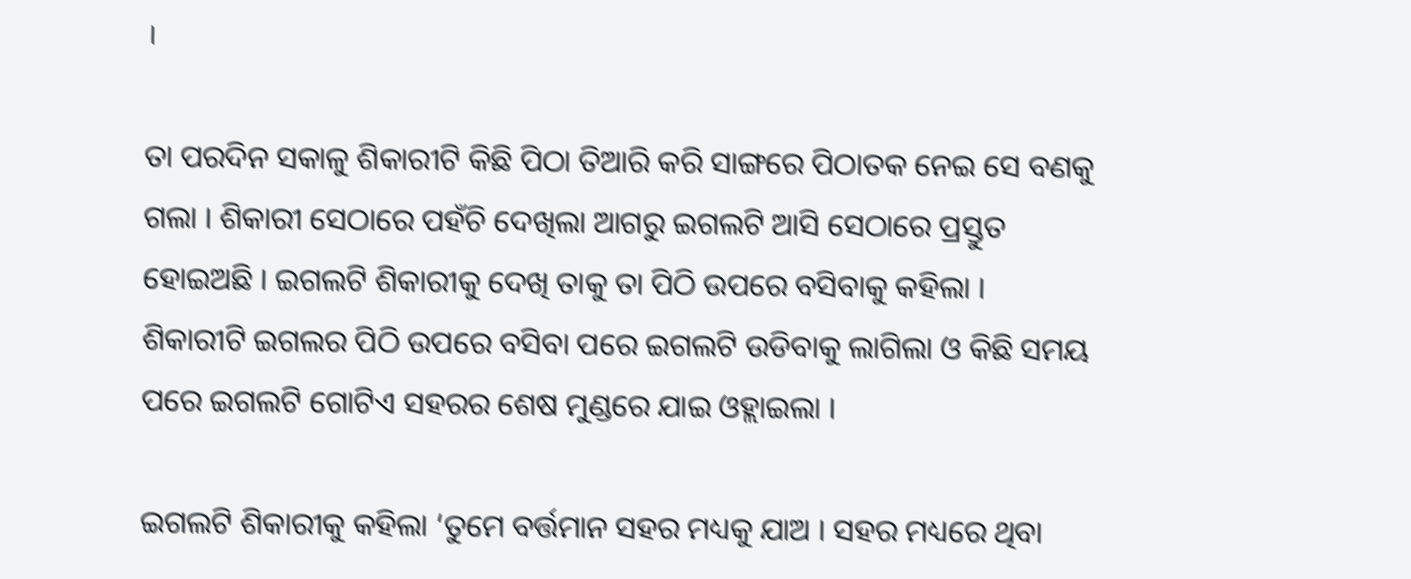।

ତା ପରଦିନ ସକାଳୁ ଶିକାରୀଟି କିଛି ପିଠା ତିଆରି କରି ସାଙ୍ଗରେ ପିଠାତକ ନେଇ ସେ ବଣକୁ ଗଲା । ଶିକାରୀ ସେଠାରେ ପହଁଚି ଦେଖିଲା ଆଗରୁ ଇଗଲଟି ଆସି ସେଠାରେ ପ୍ରସ୍ତୁତ ହୋଇଅଛି । ଇଗଲଟି ଶିକାରୀକୁ ଦେଖି ତାକୁ ତା ପିଠି ଉପରେ ବସିବାକୁ କହିଲା । ଶିକାରୀଟି ଇଗଲର ପିଠି ଉପରେ ବସିବା ପରେ ଇଗଲଟି ଉଡିବାକୁ ଲାଗିଲା ଓ କିଛି ସମୟ ପରେ ଇଗଲଟି ଗୋଟିଏ ସହରର ଶେଷ ମୁଣ୍ଡରେ ଯାଇ ଓହ୍ଲାଇଲା ।

ଇଗଲଟି ଶିକାରୀକୁ କହିଲା ‘ତୁମେ ବର୍ତ୍ତମାନ ସହର ମଧ୍ୟକୁ ଯାଅ । ସହର ମଧ୍ୟରେ ଥିବା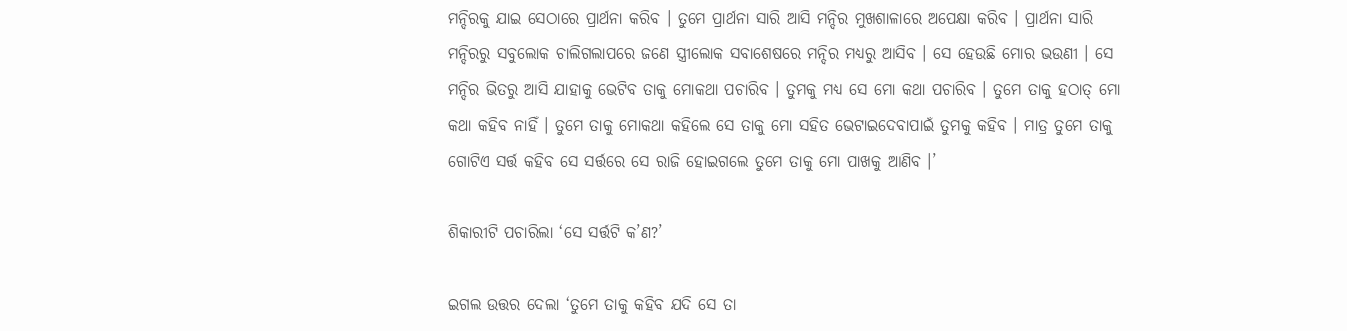ମନ୍ଦିରକୁ ଯାଇ ସେଠାରେ ପ୍ରାର୍ଥନା କରିବ । ତୁମେ ପ୍ରାର୍ଥନା ସାରି ଆସି ମନ୍ଦିର ମୁଖଶାଳାରେ ଅପେକ୍ଷା କରିବ । ପ୍ରାର୍ଥନା ସାରି ମନ୍ଦିରରୁ ସବୁଲୋକ ଚାଲିଗଲାପରେ ଜଣେ ସ୍ତ୍ରୀଲୋକ ସବାଶେଷରେ ମନ୍ଦିର ମଧ୍ୟରୁ ଆସିବ । ସେ ହେଉଛି ମୋର ଭଉଣୀ । ସେ ମନ୍ଦିର ଭିତରୁ ଆସି ଯାହାକୁ ଭେଟିବ ତାକୁ ମୋକଥା ପଚାରିବ । ତୁମକୁ ମଧ୍ୟ ସେ ମୋ କଥା ପଚାରିବ । ତୁମେ ତାକୁ ହଠାତ୍ ମୋ କଥା କହିବ ନାହିଁ । ତୁମେ ତାକୁ ମୋକଥା କହିଲେ ସେ ତାକୁ ମୋ ସହିତ ଭେଟାଇଦେବାପାଇଁ ତୁମକୁ କହିବ । ମାତ୍ର ତୁମେ ତାକୁ ଗୋଟିଏ ସର୍ତ୍ତ କହିବ ସେ ସର୍ତ୍ତରେ ସେ ରାଜି ହୋଇଗଲେ ତୁମେ ତାକୁ ମୋ ପାଖକୁ ଆଣିବ ।’

ଶିକାରୀଟି ପଚାରିଲା ‘ସେ ସର୍ତ୍ତଟି କ’ଣ?’

ଇଗଲ ଉତ୍ତର ଦେଲା ‘ତୁମେ ତାକୁ କହିବ ଯଦି ସେ ତା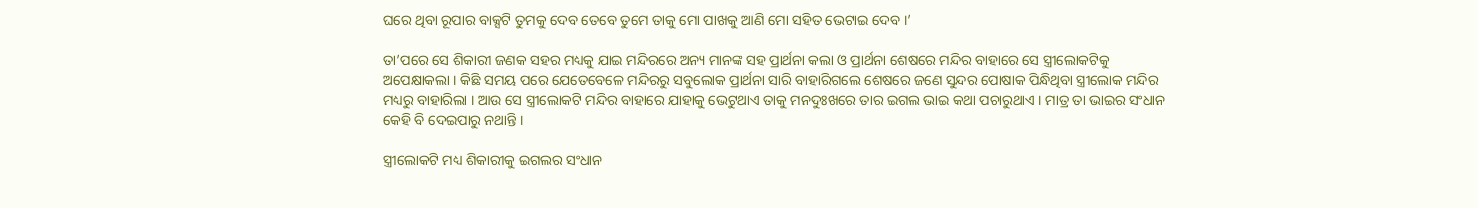ଘରେ ଥିବା ରୂପାର ବାକ୍ସଟି ତୁମକୁ ଦେବ ତେବେ ତୁମେ ତାକୁ ମୋ ପାଖକୁ ଆଣି ମୋ ସହିତ ଭେଟାଇ ଦେବ ।’

ତା’ପରେ ସେ ଶିକାରୀ ଜଣକ ସହର ମଧ୍ୟକୁ ଯାଇ ମନ୍ଦିରରେ ଅନ୍ୟ ମାନଙ୍କ ସହ ପ୍ରାର୍ଥନା କଲା ଓ ପ୍ରାର୍ଥନା ଶେଷରେ ମନ୍ଦିର ବାହାରେ ସେ ସ୍ତ୍ରୀଲୋକଟିକୁ ଅପେକ୍ଷାକଲା । କିଛି ସମୟ ପରେ ଯେତେବେଳେ ମନ୍ଦିରରୁ ସବୁଲୋକ ପ୍ରାର୍ଥନା ସାରି ବାହାରିଗଲେ ଶେଷରେ ଜଣେ ସୁନ୍ଦର ପୋଷାକ ପିନ୍ଧିଥିବା ସ୍ତ୍ରୀଲୋକ ମନ୍ଦିର ମଧ୍ୟରୁ ବାହାରିଲା । ଆଉ ସେ ସ୍ତ୍ରୀଲୋକଟି ମନ୍ଦିର ବାହାରେ ଯାହାକୁ ଭେଟୁଥାଏ ତାକୁ ମନଦୁଃଖରେ ତାର ଇଗଲ ଭାଇ କଥା ପଚାରୁଥାଏ । ମାତ୍ର ତା ଭାଇର ସଂଧାନ କେହି ବି ଦେଇପାରୁ ନଥାନ୍ତି ।

ସ୍ତ୍ରୀଲୋକଟି ମଧ୍ୟ ଶିକାରୀକୁ ଇଗଲର ସଂଧାନ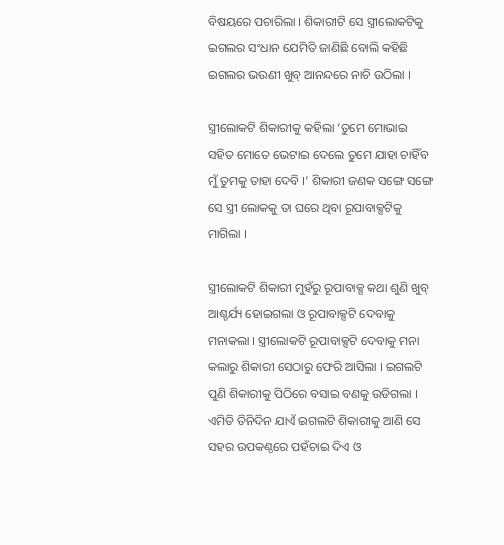ବିଷୟରେ ପଚାରିଲା । ଶିକାରୀଟି ସେ ସ୍ତ୍ରୀଲୋକଟିକୁ ଇଗଲର ସଂଧାନ ଯେମିତି ଜାଣିଛି ବୋଲି କହିଛି ଇଗଲର ଭଉଣୀ ଖୁବ୍ ଆନନ୍ଦରେ ନାଚି ଉଠିଲା ।

ସ୍ତ୍ରୀଲୋକଟି ଶିକାରୀକୁ କହିଲା ‘ତୁମେ ମୋଭାଇ ସହିତ ମୋତେ ଭେଟାଇ ଦେଲେ ତୁମେ ଯାହା ଚାହିଁବ ମୁଁ ତୁମକୁ ତାହା ଦେବି ।’ ଶିକାରୀ ଜଣକ ସଙ୍ଗେ ସଙ୍ଗେ ସେ ସ୍ତ୍ରୀ ଲୋକକୁ ତା ଘରେ ଥିବା ରୂପାବାକ୍ସଟିକୁ ମାଗିଲା ।

ସ୍ତ୍ରୀଲୋକଟି ଶିକାରୀ ମୁହଁରୁ ରୂପାବାକ୍ସ କଥା ଶୁଣି ଖୁବ୍ ଆଶ୍ଚର୍ଯ୍ୟ ହୋଇଗଲା ଓ ରୂପାବାକ୍ସଟି ଦେବାକୁ ମନାକଲା । ସ୍ତ୍ରୀଲୋକଟି ରୂପାବାକ୍ସଟି ଦେବାକୁ ମନା କଲାରୁ ଶିକାରୀ ସେଠାରୁ ଫେରି ଆସିଲା । ଇଗଲଟି ପୁଣି ଶିକାରୀକୁ ପିଠିରେ ବସାଇ ବଣକୁ ଉଡିଗଲା । ଏମିତି ତିନିଦିନ ଯାଏଁ ଇଗଲଟି ଶିକାରୀକୁ ଆଣି ସେ ସହର ଉପକଣ୍ଠରେ ପହଁଚାଇ ଦିଏ ଓ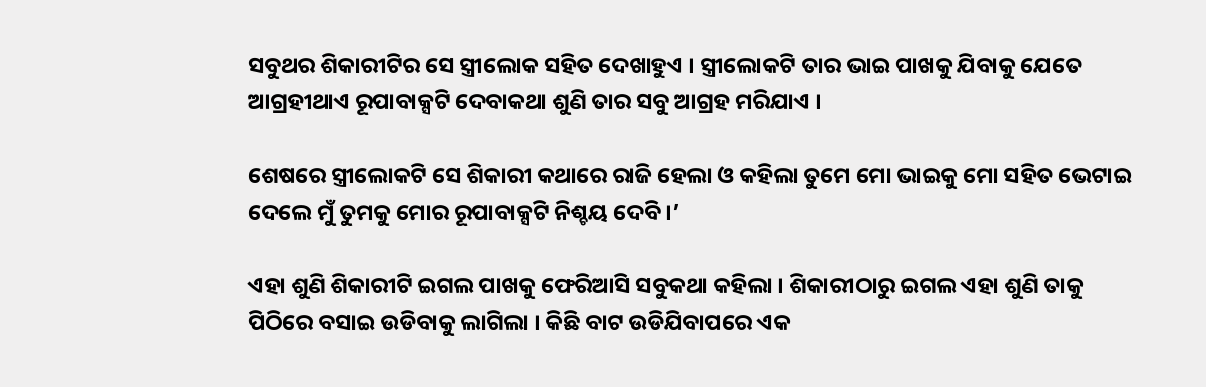ସବୁଥର ଶିକାରୀଟିର ସେ ସ୍ତ୍ରୀଲୋକ ସହିତ ଦେଖାହୁଏ । ସ୍ତ୍ରୀଲୋକଟି ତାର ଭାଇ ପାଖକୁ ଯିବାକୁ ଯେତେ ଆଗ୍ରହୀଥାଏ ରୂପାବାକ୍ସଟି ଦେବାକଥା ଶୁଣି ତାର ସବୁ ଆଗ୍ରହ ମରିଯାଏ ।

ଶେଷରେ ସ୍ତ୍ରୀଲୋକଟି ସେ ଶିକାରୀ କଥାରେ ରାଜି ହେଲା ଓ କହିଲା ତୁମେ ମୋ ଭାଇକୁ ମୋ ସହିତ ଭେଟାଇ ଦେଲେ ମୁଁ ତୁମକୁ ମୋର ରୂପାବାକ୍ସଟି ନିଶ୍ଚୟ ଦେବି ।’

ଏହା ଶୁଣି ଶିକାରୀଟି ଇଗଲ ପାଖକୁ ଫେରିଆସି ସବୁକଥା କହିଲା । ଶିକାରୀଠାରୁ ଇଗଲ ଏହା ଶୁଣି ତାକୁ ପିଠିରେ ବସାଇ ଉଡିବାକୁ ଲାଗିଲା । କିଛି ବାଟ ଉଡିଯିବାପରେ ଏକ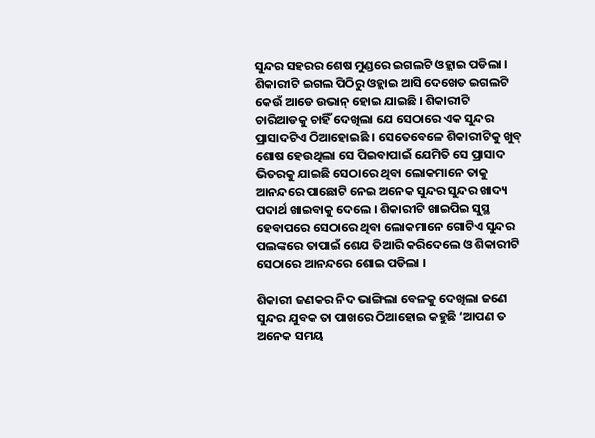ସୁନ୍ଦର ସହରର ଶେଷ ମୁଣ୍ଡରେ ଇଗଲଟି ଓହ୍ଲାଇ ପଡିଲା । ଶିକାରୀଟି ଇଗଲ ପିଠିରୁ ଓହ୍ଲାଇ ଆସି ଦେଖେତ ଇଗଲଟି କେଉଁ ଆଡେ ଉଭାନ୍ ହୋଇ ଯାଇଛି । ଶିକାରୀଟି ଚାରିଆଡକୁ ଚାହିଁ ଦେଖିଲା ଯେ ସେଠାରେ ଏକ ସୁନ୍ଦର ପ୍ରାସାଦଟିଏ ଠିଆହୋଇଛି । ସେତେବେଳେ ଶିକାରୀଟିକୁ ଖୁବ୍ ଶୋଷ ହେଉଥିଲା ସେ ପିଇବାପାଇଁ ଯେମିତି ସେ ପ୍ରାସାଦ ଭିତରକୁ ଯାଇଛି ସେଠାରେ ଥିବା ଲୋକମାନେ ତାକୁ ଆନନ୍ଦରେ ପାଛୋଟି ନେଇ ଅନେକ ସୁନ୍ଦର ସୁନ୍ଦର ଖାଦ୍ୟ ପଦାର୍ଥ ଖାଇବାକୁ ଦେଲେ । ଶିକାରୀଟି ଖାଇପିଇ ସୁସ୍ଥ ହେବାପରେ ସେଠାରେ ଥିବା ଲୋକମାନେ ଗୋଟିଏ ସୁନ୍ଦର ପଲଙ୍କରେ ତାପାଇଁ ଶେଯ ତିଆରି କରିଦେଲେ ଓ ଶିକାରୀଟି ସେଠାରେ ଆନନ୍ଦରେ ଶୋଇ ପଡିଲା ।

ଶିକାରୀ ଜଣକର ନିଦ ଭାଙ୍ଗିଲା ବେଳକୁ ଦେଖିଲା ଜଣେ ସୁନ୍ଦର ଯୁବକ ତା ପାଖରେ ଠିଆହୋଇ କହୁଛି ‘ଆପଣ ତ ଅନେକ ସମୟ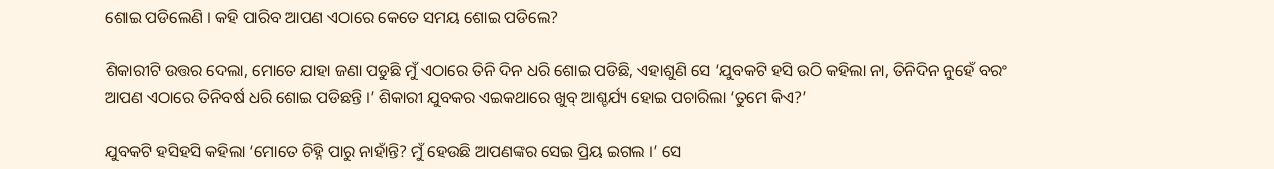ଶୋଇ ପଡିଲେଣି । କହି ପାରିବ ଆପଣ ଏଠାରେ କେତେ ସମୟ ଶୋଇ ପଡିଲେ?

ଶିକାରୀଟି ଉତ୍ତର ଦେଲା, ମୋତେ ଯାହା ଜଣା ପଡୁଛି ମୁଁ ଏଠାରେ ତିନି ଦିନ ଧରି ଶୋଇ ପଡିଛି, ଏହାଶୁଣି ସେ ‘ଯୁବକଟି ହସି ଉଠି କହିଲା ନା, ତିନିଦିନ ନୁହେଁ ବରଂ ଆପଣ ଏଠାରେ ତିନିବର୍ଷ ଧରି ଶୋଇ ପଡିଛନ୍ତି ।’ ଶିକାରୀ ଯୁବକର ଏଇକଥାରେ ଖୁବ୍ ଆଶ୍ଚର୍ଯ୍ୟ ହୋଇ ପଚାରିଲା ‘ତୁମେ କିଏ?’

ଯୁବକଟି ହସିହସି କହିଲା ‘ମୋତେ ଚିହ୍ନି ପାରୁ ନାହାଁନ୍ତି? ମୁଁ ହେଉଛି ଆପଣଙ୍କର ସେଇ ପ୍ରିୟ ଇଗଲ ।’ ସେ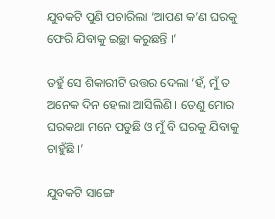ଯୁବକଟି ପୁଣି ପଚାରିଲା ‘ଆପଣ କ’ଣ ଘରକୁ ଫେରି ଯିବାକୁ ଇଚ୍ଛା କରୁଛନ୍ତି ।’

ତହୁଁ ସେ ଶିକାରୀଟି ଉତ୍ତର ଦେଲା ‘ହଁ, ମୁଁ ତ ଅନେକ ଦିନ ହେଲା ଆସିଲିଣି । ତେଣୁ ମୋର ଘରକଥା ମନେ ପଡୁଛି ଓ ମୁଁ ବି ଘରକୁ ଯିବାକୁ ଚାହୁଁଛି ।’

ଯୁବକଟି ସାଙ୍ଗେ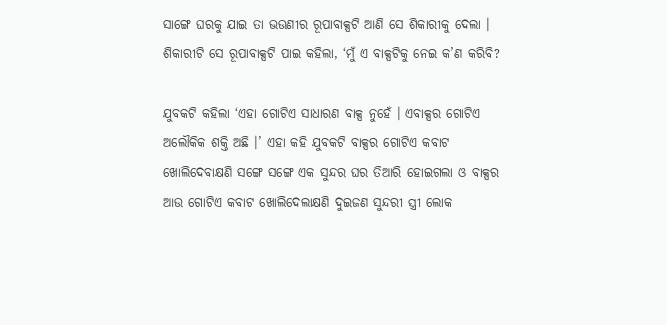ସାଙ୍ଗେ ଘରକୁ ଯାଇ ତା ଭଉଣୀର ରୂପାବାକ୍ସଟି ଆଣି ସେ ଶିକାରୀକୁ ଦେଲା । ଶିକାରୀଟି ସେ ରୂପାବାକ୍ସଟି ପାଇ କହିଲା, ‘ମୁଁ ଏ ବାକ୍ସଟିକୁ ନେଇ କ’ଣ କରିବି?

ଯୁବକଟି କହିଲା ‘ଏହା ଗୋଟିଏ ସାଧାରଣ ବାକ୍ସ ନୁହେଁ । ଏବାକ୍ସର ଗୋଟିଏ ଅଲୌକିକ ଶକ୍ତି ଅଛି ।’ ଏହା କହି ଯୁବକଟି ବାକ୍ସର ଗୋଟିଏ କବାଟ ଖୋଲିଦେବାକ୍ଷଣି ସଙ୍ଗେ ସଙ୍ଗେ ଏକ ସୁନ୍ଦର ଘର ତିଆରି ହୋଇଗଲା ଓ ବାକ୍ସର ଆଉ ଗୋଟିଏ କବାଟ ଖୋଲିଦେଲାକ୍ଷଣି ଦୁଇଜଣ ସୁନ୍ଦରୀ ସ୍ତ୍ରୀ ଲୋକ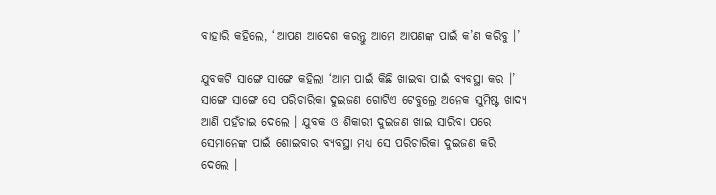ବାହାରି କହିଲେ, ‘ଆପଣ ଆଦେଶ କରନ୍ତୁ ଆମେ ଆପଣଙ୍କ ପାଇଁ କ’ଣ କରିବୁ ।’

ଯୁବକଟି ସାଙ୍ଗେ ସାଙ୍ଗେ କହିଲା ‘ଆମ ପାଇଁ କିଛି ଖାଇବା ପାଇଁ ବ୍ୟବସ୍ଥା କର ।’ ସାଙ୍ଗେ ସାଙ୍ଗେ ସେ ପରିଚାରିକା ଦୁଇଜଣ ଗୋଟିଏ ଟେବୁଲ୍ରେ ଅନେକ ସୁମିଷ୍ଟ ଖାଦ୍ୟ ଆଣି ପହଁଚାଇ ଦେଲେ । ଯୁବକ ଓ ଶିକାରୀ ଦୁଇଜଣ ଖାଇ ସାରିବା ପରେ ସେମାନେଙ୍କ ପାଇଁ ଶୋଇବାର ବ୍ୟବସ୍ଥା ମଧ୍ୟ ସେ ପରିଚାରିକା ଦୁଇଜଣ କରି ଦେଲେ ।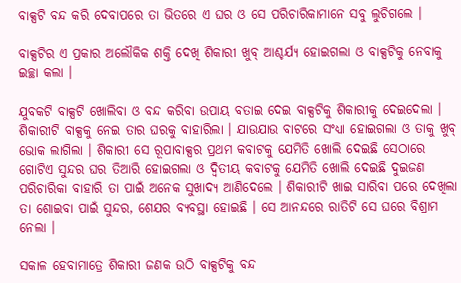ବାକ୍ସଟି ବନ୍ଦ କରି ଦେବାପରେ ତା ଭିତରେ ଏ ଘର ଓ ସେ ପରିଚାରିକାମାନେ ସବୁ ଲୁଚିଗଲେ ।

ବାକ୍ସଟିର ଏ ପ୍ରକାର ଅଲୌକିକ ଶକ୍ତି ଦେଖି ଶିକାରୀ ଖୁବ୍ ଆଶ୍ଚର୍ଯ୍ୟ ହୋଇଗଲା ଓ ବାକ୍ସଟିକୁ ନେବାକୁ ଇଚ୍ଛା କଲା ।

ଯୁବକଟି ବାକ୍ସଟି ଖୋଲିବା ଓ ବନ୍ଦ କରିବା ଉପାୟ ବତାଇ ଦେଇ ବାକ୍ସଟିକୁ ଶିକାରୀକୁ ଦେଇଦେଲା । ଶିକାରୀଟି ବାକ୍ସକୁ ନେଇ ତାର ଘରକୁ ବାହାରିଲା । ଯାଉଯାଉ ବାଟରେ ସଂଧ୍ୟା ହୋଇଗଲା ଓ ତାକୁ ଖୁବ୍ ଭୋକ ଲାଗିଲା । ଶିକାରୀ ସେ ରୂପାବାକ୍ସର ପ୍ରଥମ କବାଟକୁ ଯେମିତି ଖୋଲି ଦେଇଛି ସେଠାରେ ଗୋଟିଏ ସୁନ୍ଦର ଘର ତିଆରି ହୋଇଗଲା ଓ ଦ୍ୱିତୀୟ କବାଟକୁ ଯେମିତି ଖୋଲି ଦେଇଛି ଦୁଇଜଣ ପରିଚାରିକା ବାହାରି ତା ପାଇଁ ଅନେକ ସୁଖାଦ୍ୟ ଆଣିଦେଲେ । ଶିକାରୀଟି ଖାଇ ସାରିବା ପରେ ଦେଖିଲା ତା ଶୋଇବା ପାଇଁ ସୁନ୍ଦର, ଶେଯର ବ୍ୟବସ୍ଥା ହୋଇଛି । ସେ ଆନନ୍ଦରେ ରାତିଟି ସେ ଘରେ ବିଶ୍ରାମ ନେଲା ।

ସକାଳ ହେବାମାତ୍ରେ ଶିକାରୀ ଜଣକ ଉଠି ବାକ୍ସଟିକୁ ବନ୍ଦ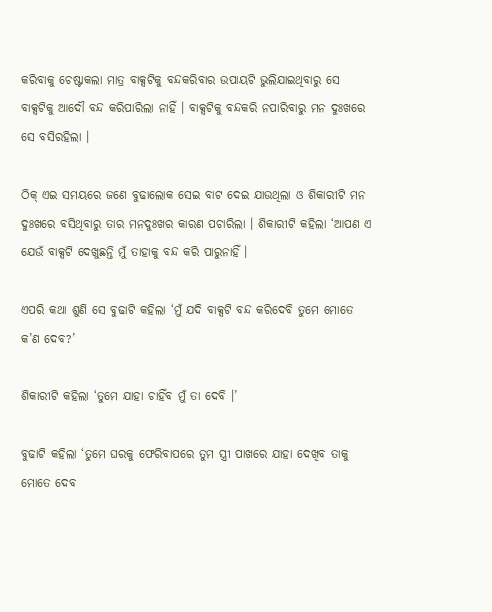କରିବାକୁ ଚେଷ୍ଟାକଲା ମାତ୍ର ବାକ୍ସଟିକୁ ବନ୍ଦକରିବାର ଉପାୟଟି ଭୁଲିଯାଇଥିବାରୁ ସେ ବାକ୍ସଟିକୁ ଆଦୌ ବନ୍ଦ କରିପାରିଲା ନାହିଁ । ବାକ୍ସଟିକୁ ବନ୍ଦକରି ନପାରିବାରୁ ମନ ଦୁଃଖରେ ସେ ବସିରହିଲା ।

ଠିକ୍ ଏଇ ସମୟରେ ଜଣେ ବୁଢାଲୋକ ସେଇ ବାଟ ଦେଇ ଯାଉଥିଲା ଓ ଶିକାରୀଟି ମନ ଦୁଃଖରେ ବସିଥିବାରୁ ତାର ମନଦୁଃଖର କାରଣ ପଚାରିଲା । ଶିକାରୀଟି କହିଲା ‘ଆପଣ ଏ ଯେଉଁ ବାକ୍ସଟି ଦେଖୁଛନ୍ତି ମୁଁ ତାହାକୁ ବନ୍ଦ କରି ପାରୁନାହିଁ ।

ଏପରି କଥା ଶୁଣି ସେ ବୁଢାଟି କହିଲା ‘ମୁଁ ଯଦି ବାକ୍ସଟି ବନ୍ଦ କରିଦେବି ତୁମେ ମୋତେ କ’ଣ ଦେବ?’

ଶିକାରୀଟି କହିଲା ‘ତୁମେ ଯାହା ଚାହିଁବ ମୁଁ ତା ଦେବି ।’

ବୁଢାଟି କହିଲା ‘ତୁମେ ଘରକୁ ଫେରିବାପରେ ତୁମ ସ୍ତ୍ରୀ ପାଖରେ ଯାହା ଦେଖିବ ତାକୁ ମୋତେ ଦେବ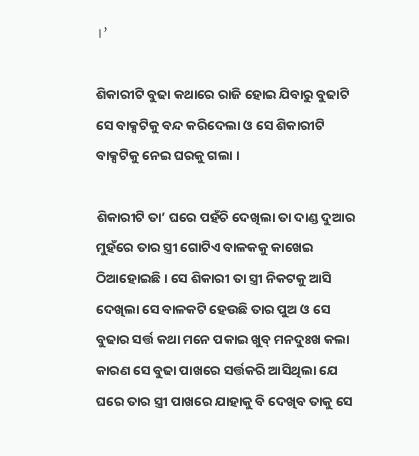।’

ଶିକାରୀଟି ବୁଢା କଥାରେ ରାଜି ହୋଇ ଯିବାରୁ ବୁଢାଟି ସେ ବାକ୍ସଟିକୁ ବନ୍ଦ କରିଦେଲା ଓ ସେ ଶିକାରୀଟି ବାକ୍ସଟିକୁ ନେଇ ଘରକୁ ଗଲା ।

ଶିକାରୀଟି ତା’ ଘରେ ପହଁଚି ଦେଖିଲା ତା ଦାଣ୍ଡ ଦୁଆର ମୁହଁରେ ତାର ସ୍ତ୍ରୀ ଗୋଟିଏ ବାଳକକୁ କାଖେଇ ଠିଆହୋଇଛି । ସେ ଶିକାରୀ ତା ସ୍ତ୍ରୀ ନିକଟକୁ ଆସି ଦେଖିଲା ସେ ବାଳକଟି ହେଉଛି ତାର ପୁଅ ଓ ସେ ବୁଢାର ସର୍ତ୍ତ କଥା ମନେ ପକାଇ ଖୁବ୍ ମନଦୁଃଖ କଲା କାରଣ ସେ ବୁଢା ପାଖରେ ସର୍ତ୍ତକରି ଆସିଥିଲା ଯେ ଘରେ ତାର ସ୍ତ୍ରୀ ପାଖରେ ଯାହାକୁ ବି ଦେଖିବ ତାକୁ ସେ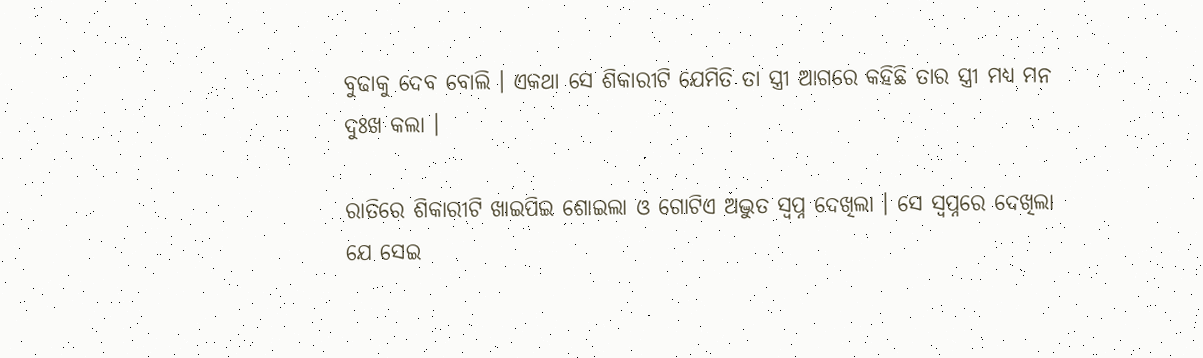ବୁଢାକୁ ଦେବ ବୋଲି । ଏକଥା ସେ ଶିକାରୀଟି ଯେମିତି ତା ସ୍ତ୍ରୀ ଆଗରେ କହିଛି ତାର ସ୍ତ୍ରୀ ମଧ୍ୟ ମନ ଦୁଃଖ କଲା ।

ରାତିରେ ଶିକାରୀଟି ଖାଇପିଇ ଶୋଇଲା ଓ ଗୋଟିଏ ଅଦ୍ଭୁତ ସ୍ୱପ୍ନ ଦେଖିଲା । ସେ ସ୍ୱପ୍ନରେ ଦେଖିଲା ଯେ ସେଇ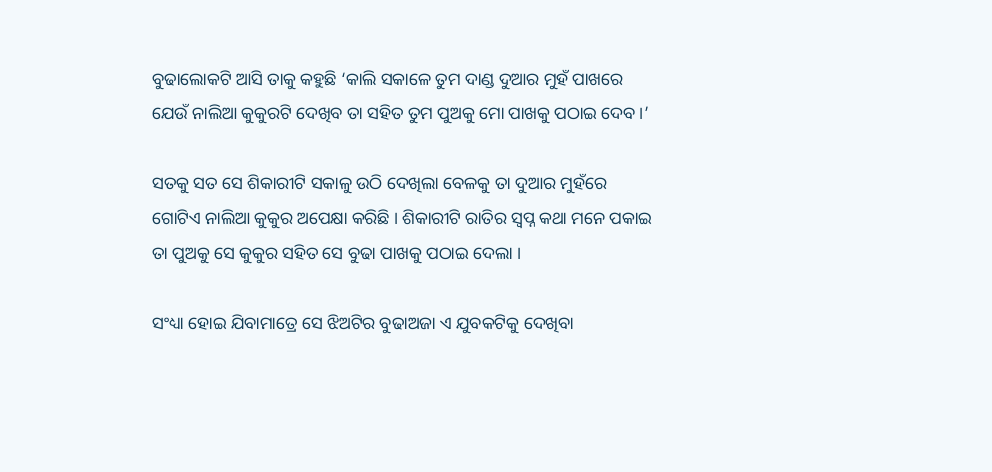ବୁଢାଲୋକଟି ଆସି ତାକୁ କହୁଛି ‘କାଲି ସକାଳେ ତୁମ ଦାଣ୍ଡ ଦୁଆର ମୁହଁ ପାଖରେ ଯେଉଁ ନାଲିଆ କୁକୁରଟି ଦେଖିବ ତା ସହିତ ତୁମ ପୁଅକୁ ମୋ ପାଖକୁ ପଠାଇ ଦେବ ।’

ସତକୁ ସତ ସେ ଶିକାରୀଟି ସକାଳୁ ଉଠି ଦେଖିଲା ବେଳକୁ ତା ଦୁଆର ମୁହଁରେ ଗୋଟିଏ ନାଲିଆ କୁକୁର ଅପେକ୍ଷା କରିଛି । ଶିକାରୀଟି ରାତିର ସ୍ୱପ୍ନ କଥା ମନେ ପକାଇ ତା ପୁଅକୁ ସେ କୁକୁର ସହିତ ସେ ବୁଢା ପାଖକୁ ପଠାଇ ଦେଲା ।

ସଂଧ୍ୟା ହୋଇ ଯିବାମାତ୍ରେ ସେ ଝିଅଟିର ବୁଢାଅଜା ଏ ଯୁବକଟିକୁ ଦେଖିବା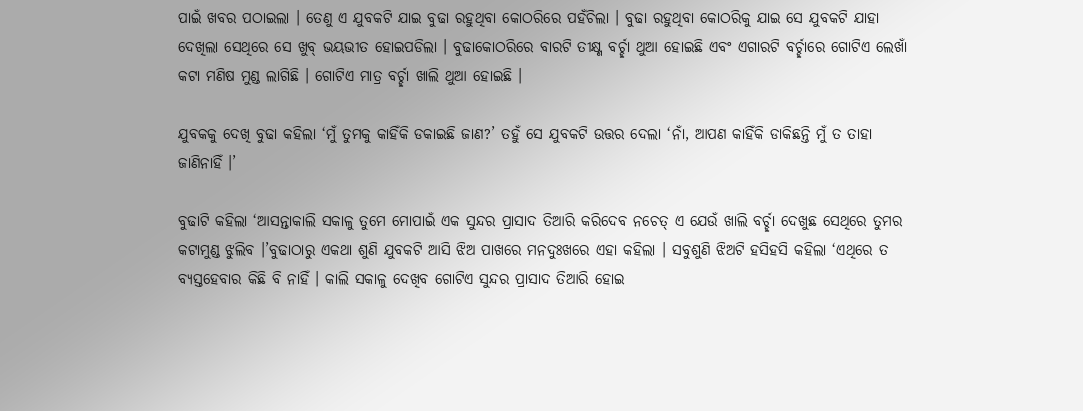ପାଇଁ ଖବର ପଠାଇଲା । ତେଣୁ ଏ ଯୁବକଟି ଯାଇ ବୁଢା ରହୁଥିବା କୋଠରିରେ ପହଁଚିଲା । ବୁଢା ରହୁଥିବା କୋଠରିକୁ ଯାଇ ସେ ଯୁବକଟି ଯାହା ଦେଖିଲା ସେଥିରେ ସେ ଖୁବ୍ ଭୟଭୀତ ହୋଇପଡିଲା । ବୁଢାକୋଠରିରେ ବାରଟି ତୀକ୍ଷ୍ଣ ବର୍ଚ୍ଛା ଥୁଆ ହୋଇଛି ଏବଂ ଏଗାରଟି ବର୍ଚ୍ଛାରେ ଗୋଟିଏ ଲେଖାଁ କଟା ମଣିଷ ମୁଣ୍ଡ ଲାଗିଛି । ଗୋଟିଏ ମାତ୍ର ବର୍ଚ୍ଛା ଖାଲି ଥୁଆ ହୋଇଛି ।

ଯୁବକକୁ ଦେଖି ବୁଢା କହିଲା ‘ମୁଁ ତୁମକୁ କାହିଁକି ଡକାଇଛି ଜାଣ?’ ତହୁଁ ସେ ଯୁବକଟି ଉତ୍ତର ଦେଲା ‘ନାଁ, ଆପଣ କାହିଁକି ଡାକିଛନ୍ତି ମୁଁ ତ ତାହା ଜାଣିନାହିଁ ।’

ବୁଢାଟି କହିଲା ‘ଆସନ୍ତାକାଲି ସକାଳୁ ତୁମେ ମୋପାଇଁ ଏକ ସୁନ୍ଦର ପ୍ରାସାଦ ତିଆରି କରିଦେବ ନଚେତ୍ ଏ ଯେଉଁ ଖାଲି ବର୍ଚ୍ଛା ଦେଖୁଛ ସେଥିରେ ତୁମର କଟାମୁଣ୍ଡ ଝୁଲିବ ।’ବୁଢାଠାରୁ ଏକଥା ଶୁଣି ଯୁବକଟି ଆସି ଝିଅ ପାଖରେ ମନଦୁଃଖରେ ଏହା କହିଲା । ସବୁଶୁଣି ଝିଅଟି ହସିହସି କହିଲା ‘ଏଥିରେ ତ ବ୍ୟସ୍ତହେବାର କିଛି ବି ନାହିଁ । କାଲି ସକାଳୁ ଦେଖିବ ଗୋଟିଏ ସୁନ୍ଦର ପ୍ରାସାଦ ତିଆରି ହୋଇ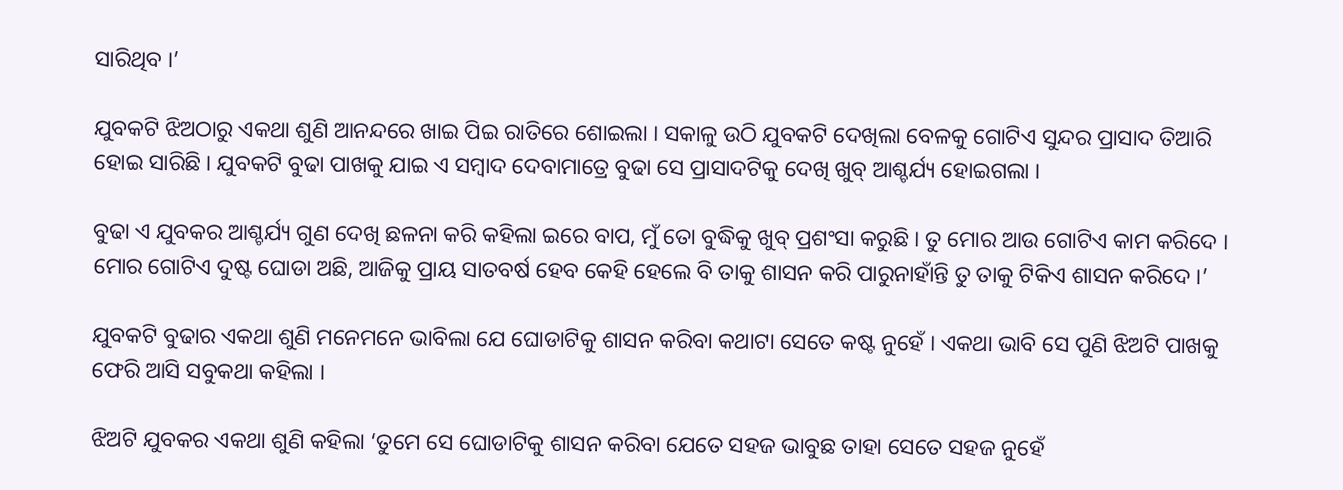ସାରିଥିବ ।’

ଯୁବକଟି ଝିଅଠାରୁ ଏକଥା ଶୁଣି ଆନନ୍ଦରେ ଖାଇ ପିଇ ରାତିରେ ଶୋଇଲା । ସକାଳୁ ଉଠି ଯୁବକଟି ଦେଖିଲା ବେଳକୁ ଗୋଟିଏ ସୁନ୍ଦର ପ୍ରାସାଦ ତିଆରି ହୋଇ ସାରିଛି । ଯୁବକଟି ବୁଢା ପାଖକୁ ଯାଇ ଏ ସମ୍ବାଦ ଦେବାମାତ୍ରେ ବୁଢା ସେ ପ୍ରାସାଦଟିକୁ ଦେଖି ଖୁବ୍ ଆଶ୍ଚର୍ଯ୍ୟ ହୋଇଗଲା ।

ବୁଢା ଏ ଯୁବକର ଆଶ୍ଚର୍ଯ୍ୟ ଗୁଣ ଦେଖି ଛଳନା କରି କହିଲା ଇରେ ବାପ, ମୁଁ ତୋ ବୁଦ୍ଧିକୁ ଖୁବ୍ ପ୍ରଶଂସା କରୁଛି । ତୁ ମୋର ଆଉ ଗୋଟିଏ କାମ କରିଦେ । ମୋର ଗୋଟିଏ ଦୁଷ୍ଟ ଘୋଡା ଅଛି, ଆଜିକୁ ପ୍ରାୟ ସାତବର୍ଷ ହେବ କେହି ହେଲେ ବି ତାକୁ ଶାସନ କରି ପାରୁନାହାଁନ୍ତି ତୁ ତାକୁ ଟିକିଏ ଶାସନ କରିଦେ ।’

ଯୁବକଟି ବୁଢାର ଏକଥା ଶୁଣି ମନେମନେ ଭାବିଲା ଯେ ଘୋଡାଟିକୁ ଶାସନ କରିବା କଥାଟା ସେତେ କଷ୍ଟ ନୁହେଁ । ଏକଥା ଭାବି ସେ ପୁଣି ଝିଅଟି ପାଖକୁ ଫେରି ଆସି ସବୁକଥା କହିଲା ।

ଝିଅଟି ଯୁବକର ଏକଥା ଶୁଣି କହିଲା ‘ତୁମେ ସେ ଘୋଡାଟିକୁ ଶାସନ କରିବା ଯେତେ ସହଜ ଭାବୁଛ ତାହା ସେତେ ସହଜ ନୁହେଁ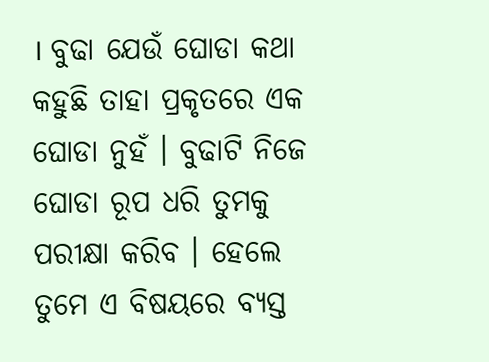। ବୁଢା ଯେଉଁ ଘୋଡା କଥା କହୁଛି ତାହା ପ୍ରକୃତରେ ଏକ ଘୋଡା ନୁହଁ । ବୁଢାଟି ନିଜେ ଘୋଡା ରୂପ ଧରି ତୁମକୁ ପରୀକ୍ଷା କରିବ । ହେଲେ ତୁମେ ଏ ବିଷୟରେ ବ୍ୟସ୍ତ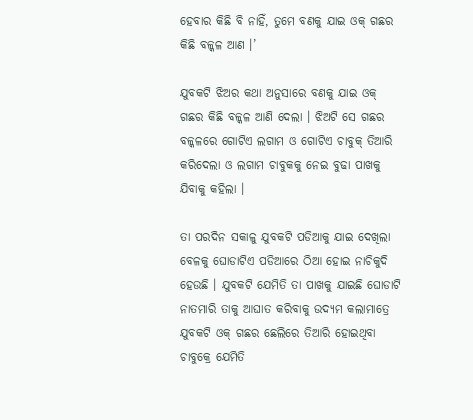ହେବାର କିଛି ବି ନାହିଁ, ତୁମେ ବଣକୁ ଯାଇ ଓକ୍ ଗଛର କିଛି ବଳ୍କଳ ଆଣ ।’

ଯୁବକଟି ଝିଅର କଥା ଅନୁସାରେ ବଣକୁ ଯାଇ ଓକ୍ ଗଛର କିଛି ବଳ୍କଳ ଆଣି ଦେଲା । ଝିଅଟି ସେ ଗଛର ବଳ୍କଳରେ ଗୋଟିଏ ଲଗାମ ଓ ଗୋଟିଏ ଚାବୁକ୍ ତିଆରି କରିଦେଲା ଓ ଲଗାମ ଚାବୁକକୁ ନେଇ ବୁଢା ପାଖକୁ ଯିବାକୁ କହିଲା ।

ତା ପରଦିନ ସକାଳୁ ଯୁବକଟି ପଡିଆକୁ ଯାଇ ଦେଖିଲା ବେଳକୁ ଘୋଡାଟିଏ ପଡିଆରେ ଠିଆ ହୋଇ ନାଚିକୁଦି ହେଉଛି । ଯୁବକଟି ଯେମିତି ତା ପାଖକୁ ଯାଇଛି ଘୋଡାଟି ନାତମାରି ତାକୁ ଆଘାତ କରିବାକୁ ଉଦ୍ୟମ କଲାମାତ୍ରେ ଯୁବକଟି ଓକ୍ ଗଛର ଛେଲିରେ ତିଆରି ହୋଇଥିବା ଚାବୁକ୍ରେ ଯେମିତି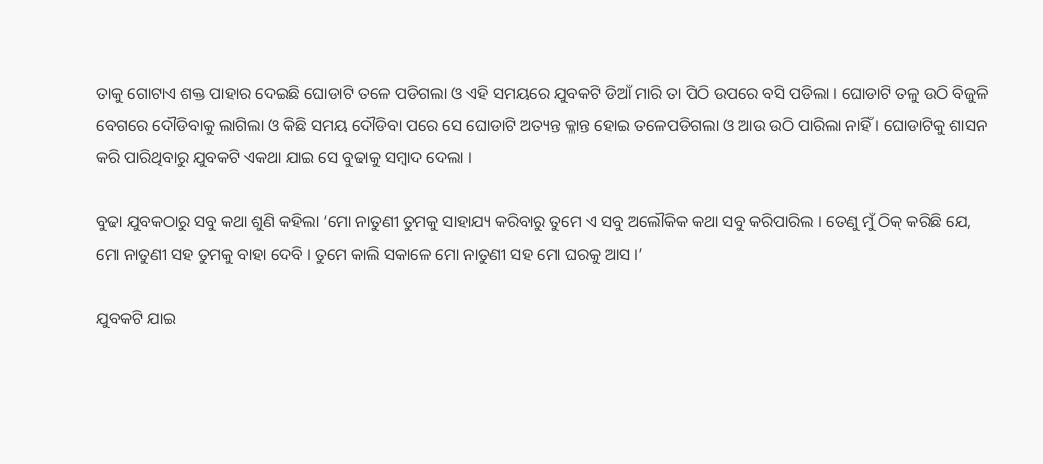ତାକୁ ଗୋଟାଏ ଶକ୍ତ ପାହାର ଦେଇଛି ଘୋଡାଟି ତଳେ ପଡିଗଲା ଓ ଏହି ସମୟରେ ଯୁବକଟି ଡିଆଁ ମାରି ତା ପିଠି ଉପରେ ବସି ପଡିଲା । ଘୋଡାଟି ତଳୁ ଉଠି ବିଜୁଳି ବେଗରେ ଦୌଡିବାକୁ ଲାଗିଲା ଓ କିଛି ସମୟ ଦୌଡିବା ପରେ ସେ ଘୋଡାଟି ଅତ୍ୟନ୍ତ କ୍ଳାନ୍ତ ହୋଇ ତଳେପଡିଗଲା ଓ ଆଉ ଉଠି ପାରିଲା ନାହିଁ । ଘୋଡାଟିକୁ ଶାସନ କରି ପାରିଥିବାରୁ ଯୁବକଟି ଏକଥା ଯାଇ ସେ ବୁଢାକୁ ସମ୍ବାଦ ଦେଲା ।

ବୁଢା ଯୁବକଠାରୁ ସବୁ କଥା ଶୁଣି କହିଲା ‘ମୋ ନାତୁଣୀ ତୁମକୁ ସାହାଯ୍ୟ କରିବାରୁ ତୁମେ ଏ ସବୁ ଅଲୌକିକ କଥା ସବୁ କରିପାରିଲ । ତେଣୁ ମୁଁ ଠିକ୍ କରିଛି ଯେ, ମୋ ନାତୁଣୀ ସହ ତୁମକୁ ବାହା ଦେବି । ତୁମେ କାଲି ସକାଳେ ମୋ ନାତୁଣୀ ସହ ମୋ ଘରକୁ ଆସ ।’

ଯୁବକଟି ଯାଇ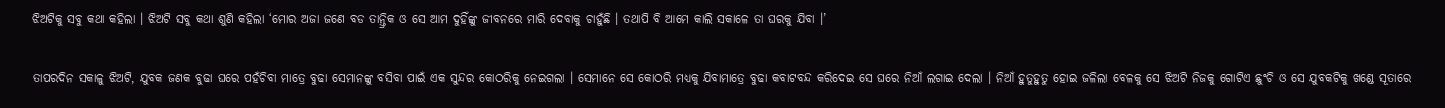ଝିଅଟିକୁ ସବୁ କଥା କହିଲା । ଝିଅଟି ସବୁ କଥା ଶୁଣି କହିଲା ‘ମୋର ଅଜା ଜଣେ ବଡ ତାନ୍ତ୍ରିକ ଓ ସେ ଆମ ଦୁହିଁଙ୍କୁ ଜୀବନରେ ମାରି ଦେବାକୁ ଚାହୁଁଛି । ତଥାପି ବି ଆମେ କାଲି ସକାଳେ ତା ଘରକୁ ଯିବା ।’

ତାପରଦିନ ସକାଳୁ ଝିଅଟି, ଯୁବକ ଜଣକ ବୁଢା ଘରେ ପହଁଚିବା ମାତ୍ରେ ବୁଢା ସେମାନଙ୍କୁ ବସିବା ପାଇଁ ଏକ ସୁନ୍ଦର କୋଠରିକୁ ନେଇଗଲା । ସେମାନେ ସେ କୋଠରି ମଧ୍ୟକୁ ଯିବାମାତ୍ରେ ବୁଢା କବାଟବନ୍ଦ କରିଦେଇ ସେ ଘରେ ନିଆଁ ଲଗାଇ ଦେଲା । ନିଆଁ ହୁତୁହୁତୁ ହୋଇ ଜଳିଲା ବେଳକୁ ସେ ଝିଅଟି ନିଜକୁ ଗୋଟିଏ ଛୁଂଚି ଓ ସେ ଯୁବକଟିକୁ ଖଣ୍ଡେ ସୂତାରେ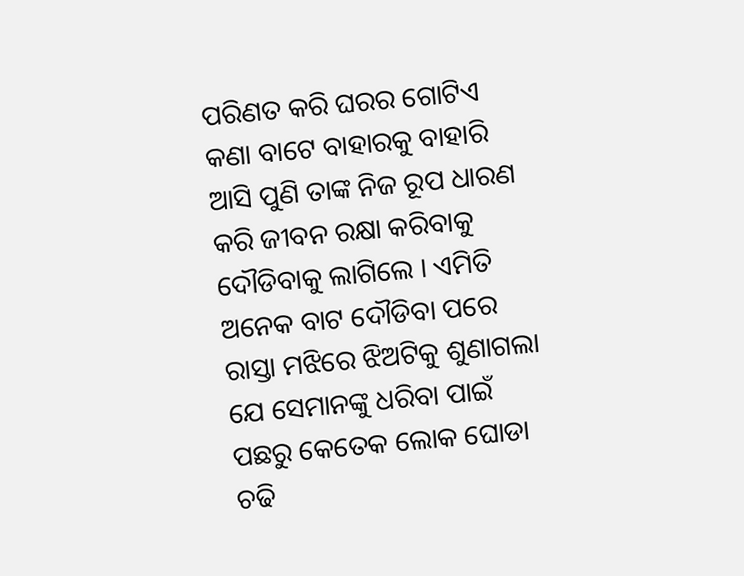ପରିଣତ କରି ଘରର ଗୋଟିଏ କଣା ବାଟେ ବାହାରକୁ ବାହାରି ଆସି ପୁଣି ତାଙ୍କ ନିଜ ରୂପ ଧାରଣ କରି ଜୀବନ ରକ୍ଷା କରିବାକୁ ଦୌଡିବାକୁ ଲାଗିଲେ । ଏମିତି ଅନେକ ବାଟ ଦୌଡିବା ପରେ ରାସ୍ତା ମଝିରେ ଝିଅଟିକୁ ଶୁଣାଗଲା ଯେ ସେମାନଙ୍କୁ ଧରିବା ପାଇଁ ପଛରୁ କେତେକ ଲୋକ ଘୋଡା ଚଢି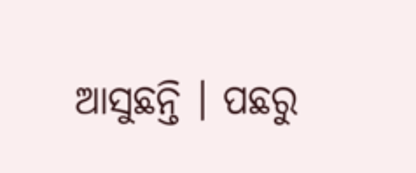ଆସୁଛନ୍ତି । ପଛରୁ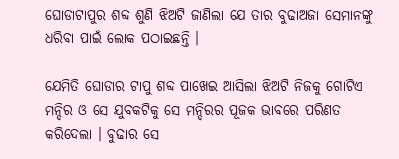ଘୋଡାଟାପୁର ଶବ୍ଦ ଶୁଣି ଝିଅଟି ଜାଣିଲା ଯେ ତାର ବୁଢାଅଜା ସେମାନଙ୍କୁ ଧରିବା ପାଇଁ ଲୋକ ପଠାଇଛନ୍ତି ।

ଯେମିତି ଘୋଡାର ଟାପୁ ଶବ୍ଦ ପାଖେଇ ଆସିଲା ଝିଅଟି ନିଜକୁ ଗୋଟିଏ ମନ୍ଦିର ଓ ସେ ଯୁବକଟିକୁ ସେ ମନ୍ଦିରର ପୂଜକ ଭାବରେ ପରିଣତ କରିଦେଲା । ବୁଢାର ସେ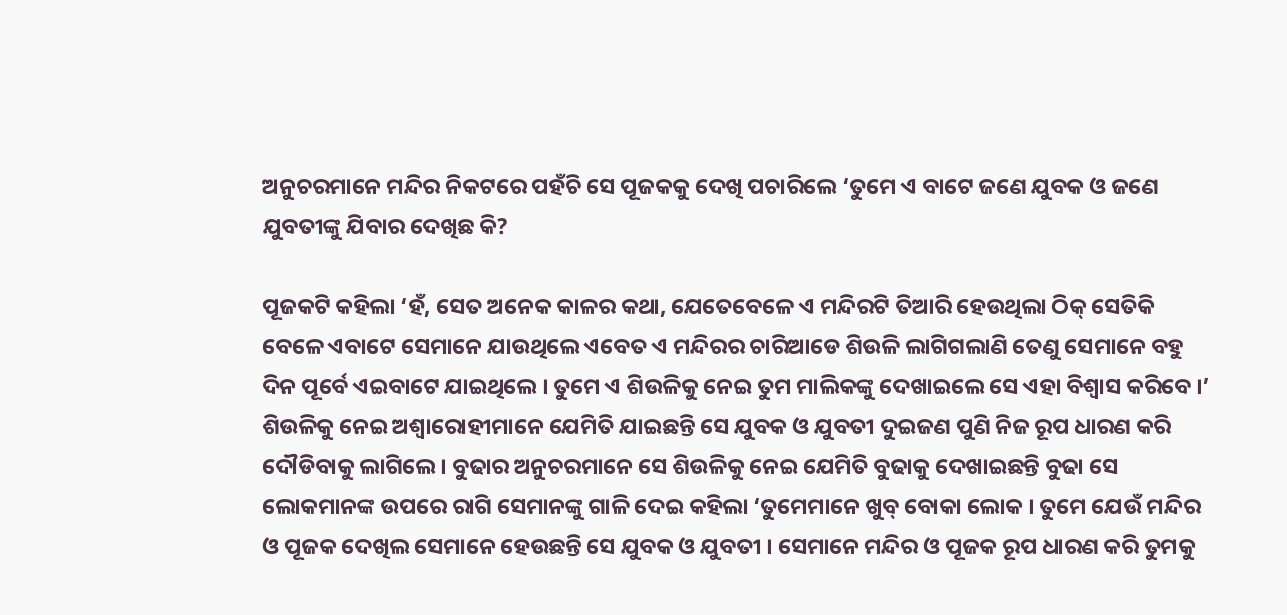ଅନୁଚରମାନେ ମନ୍ଦିର ନିକଟରେ ପହଁଚି ସେ ପୂଜକକୁ ଦେଖି ପଚାରିଲେ ‘ତୁମେ ଏ ବାଟେ ଜଣେ ଯୁବକ ଓ ଜଣେ ଯୁବତୀଙ୍କୁ ଯିବାର ଦେଖିଛ କି?

ପୂଜକଟି କହିଲା ‘ହଁ, ସେତ ଅନେକ କାଳର କଥା, ଯେତେବେଳେ ଏ ମନ୍ଦିରଟି ତିଆରି ହେଉଥିଲା ଠିକ୍ ସେତିକି ବେଳେ ଏବାଟେ ସେମାନେ ଯାଉଥିଲେ ଏବେତ ଏ ମନ୍ଦିରର ଚାରିଆଡେ ଶିଉଳି ଲାଗିଗଲାଣି ତେଣୁ ସେମାନେ ବହୁ ଦିନ ପୂର୍ବେ ଏଇବାଟେ ଯାଇଥିଲେ । ତୁମେ ଏ ଶିଉଳିକୁ ନେଇ ତୁମ ମାଲିକଙ୍କୁ ଦେଖାଇଲେ ସେ ଏହା ବିଶ୍ୱାସ କରିବେ ।’ ଶିଉଳିକୁ ନେଇ ଅଶ୍ୱାରୋହୀମାନେ ଯେମିତି ଯାଇଛନ୍ତି ସେ ଯୁବକ ଓ ଯୁବତୀ ଦୁଇଜଣ ପୁଣି ନିଜ ରୂପ ଧାରଣ କରି ଦୌଡିବାକୁ ଲାଗିଲେ । ବୁଢାର ଅନୁଚରମାନେ ସେ ଶିଉଳିକୁ ନେଇ ଯେମିତି ବୁଢାକୁ ଦେଖାଇଛନ୍ତି ବୁଢା ସେ ଲୋକମାନଙ୍କ ଉପରେ ରାଗି ସେମାନଙ୍କୁ ଗାଳି ଦେଇ କହିଲା ‘ତୁମେମାନେ ଖୁବ୍ ବୋକା ଲୋକ । ତୁମେ ଯେଉଁ ମନ୍ଦିର ଓ ପୂଜକ ଦେଖିଲ ସେମାନେ ହେଉଛନ୍ତି ସେ ଯୁବକ ଓ ଯୁବତୀ । ସେମାନେ ମନ୍ଦିର ଓ ପୂଜକ ରୂପ ଧାରଣ କରି ତୁମକୁ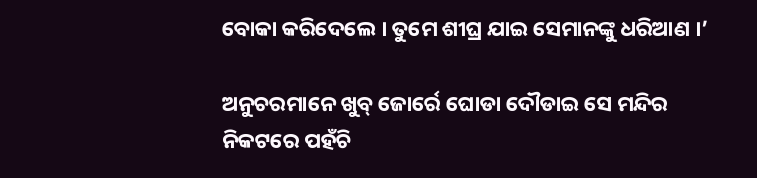ବୋକା କରିଦେଲେ । ତୁମେ ଶୀଘ୍ର ଯାଇ ସେମାନଙ୍କୁ ଧରିଆଣ ।’

ଅନୁଚରମାନେ ଖୁବ୍ ଜୋର୍ରେ ଘୋଡା ଦୌଡାଇ ସେ ମନ୍ଦିର ନିକଟରେ ପହଁଚି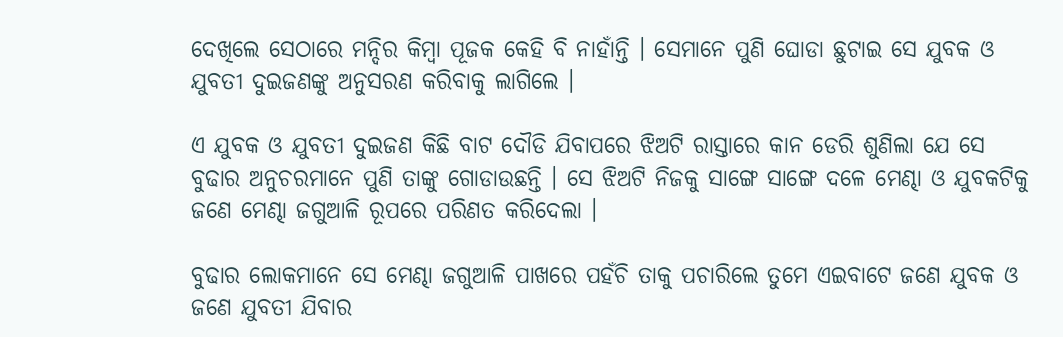ଦେଖିଲେ ସେଠାରେ ମନ୍ଦିର କିମ୍ବା ପୂଜକ କେହି ବି ନାହାଁନ୍ତି । ସେମାନେ ପୁଣି ଘୋଡା ଛୁଟାଇ ସେ ଯୁବକ ଓ ଯୁବତୀ ଦୁଇଜଣଙ୍କୁ ଅନୁସରଣ କରିବାକୁ ଲାଗିଲେ ।

ଏ ଯୁବକ ଓ ଯୁବତୀ ଦୁଇଜଣ କିଛି ବାଟ ଦୌଡି ଯିବାପରେ ଝିଅଟି ରାସ୍ତାରେ କାନ ଡେରି ଶୁଣିଲା ଯେ ସେ ବୁଢାର ଅନୁଚରମାନେ ପୁଣି ତାଙ୍କୁ ଗୋଡାଉଛନ୍ତି । ସେ ଝିଅଟି ନିଜକୁ ସାଙ୍ଗେ ସାଙ୍ଗେ ଦଳେ ମେଣ୍ଢା ଓ ଯୁବକଟିକୁ ଜଣେ ମେଣ୍ଢା ଜଗୁଆଳି ରୂପରେ ପରିଣତ କରିଦେଲା ।

ବୁଢାର ଲୋକମାନେ ସେ ମେଣ୍ଢା ଜଗୁଆଳି ପାଖରେ ପହଁଚି ତାକୁ ପଚାରିଲେ ତୁମେ ଏଇବାଟେ ଜଣେ ଯୁବକ ଓ ଜଣେ ଯୁବତୀ ଯିବାର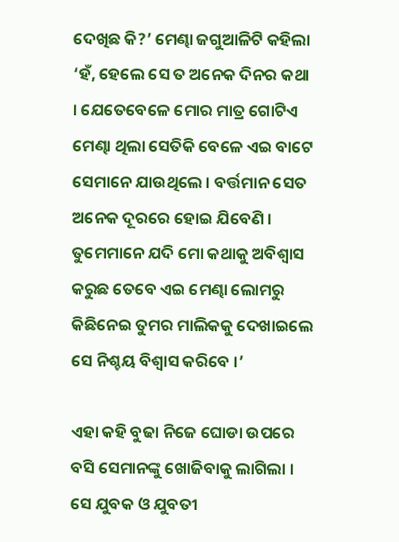ଦେଖିଛ କି?’ ମେଣ୍ଢା ଜଗୁଆଳିଟି କହିଲା ‘ହଁ, ହେଲେ ସେ ତ ଅନେକ ଦିନର କଥା । ଯେତେବେଳେ ମୋର ମାତ୍ର ଗୋଟିଏ ମେଣ୍ଢା ଥିଲା ସେତିକି ବେଳେ ଏଇ ବାଟେ ସେମାନେ ଯାଉଥିଲେ । ବର୍ତ୍ତମାନ ସେତ ଅନେକ ଦୂରରେ ହୋଇ ଯିବେଣି । ତୁମେମାନେ ଯଦି ମୋ କଥାକୁ ଅବିଶ୍ୱାସ କରୁଛ ତେବେ ଏଇ ମେଣ୍ଢା ଲୋମରୁ କିଛିନେଇ ତୁମର ମାଲିକକୁ ଦେଖାଇଲେ ସେ ନିଶ୍ଚୟ ବିଶ୍ୱାସ କରିବେ ।’

ଏହା କହି ବୁଢା ନିଜେ ଘୋଡା ଉପରେ ବସି ସେମାନଙ୍କୁ ଖୋଜିବାକୁ ଲାଗିଲା । ସେ ଯୁବକ ଓ ଯୁବତୀ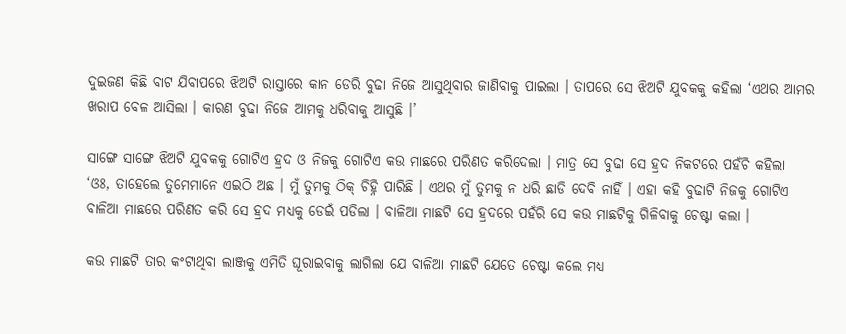ଦୁଇଜଣ କିଛି ବାଟ ଯିବାପରେ ଝିଅଟି ରାସ୍ତାରେ କାନ ଡେରି ବୁଢା ନିଜେ ଆସୁଥିବାର ଜାଣିବାକୁ ପାଇଲା । ତାପରେ ସେ ଝିଅଟି ଯୁବକକୁ କହିଲା ‘ଏଥର ଆମର ଖରାପ ବେଳ ଆସିଲା । କାରଣ ବୁଢା ନିଜେ ଆମକୁ ଧରିବାକୁ ଆସୁଛି ।’

ସାଙ୍ଗେ ସାଙ୍ଗେ ଝିଅଟି ଯୁବକକୁ ଗୋଟିଏ ହ୍ରଦ ଓ ନିଜକୁ ଗୋଟିଏ କଉ ମାଛରେ ପରିଣତ କରିଦେଲା । ମାତ୍ର ସେ ବୁଢା ସେ ହ୍ରଦ ନିକଟରେ ପହଁଚି କହିଲା ‘ଓଃ, ତାହେଲେ ତୁମେମାନେ ଏଇଠି ଅଛ । ମୁଁ ତୁମକୁ ଠିକ୍ ଚିହ୍ନି ପାରିଛି । ଏଥର ମୁଁ ତୁମକୁ ନ ଧରି ଛାଡି ଦେବି ନାହିଁ । ଏହା କହି ବୁଢାଟି ନିଜକୁ ଗୋଟିଏ ବାଳିଆ ମାଛରେ ପରିଣତ କରି ସେ ହ୍ରଦ ମଧ୍ୟକୁ ଡେଇଁ ପଡିଲା । ବାଳିଆ ମାଛଟି ସେ ହ୍ରଦରେ ପହଁରି ସେ କଉ ମାଛଟିକୁ ଗିଳିବାକୁ ଚେଷ୍ଟା କଲା ।

କଉ ମାଛଟି ତାର କଂଟାଥିବା ଲାଞ୍ଜକୁ ଏମିତି ଘୂରାଇବାକୁ ଲାଗିଲା ଯେ ବାଳିଆ ମାଛଟି ଯେତେ ଚେଷ୍ଟା କଲେ ମଧ୍ୟ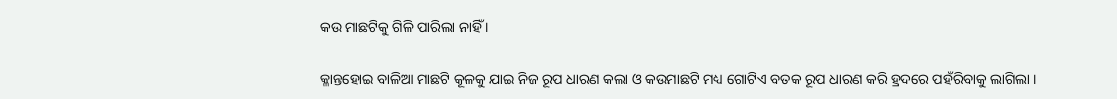କଉ ମାଛଟିକୁ ଗିଳି ପାରିଲା ନାହିଁ ।

କ୍ଳାନ୍ତହୋଇ ବାଳିଆ ମାଛଟି କୂଳକୁ ଯାଇ ନିଜ ରୂପ ଧାରଣ କଲା ଓ କଉମାଛଟି ମଧ୍ୟ ଗୋଟିଏ ବତକ ରୂପ ଧାରଣ କରି ହ୍ରଦରେ ପହଁରିବାକୁ ଲାଗିଲା ।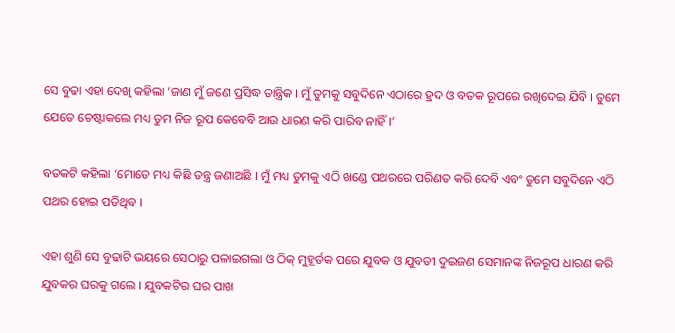ସେ ବୁଢା ଏହା ଦେଖି କହିଲା ‘ଜାଣ ମୁଁ ଜଣେ ପ୍ରସିଦ୍ଧ ତାନ୍ତ୍ରିକ । ମୁଁ ତୁମକୁ ସବୁଦିନେ ଏଠାରେ ହ୍ରଦ ଓ ବତକ ରୂପରେ ରଖିଦେଇ ଯିବି । ତୁମେ ଯେତେ ଚେଷ୍ଟାକଲେ ମଧ୍ୟ ତୁମ ନିଜ ରୂପ କେବେବି ଆଉ ଧାରଣ କରି ପାରିବ ନାହିଁ ।’

ବତକଟି କହିଲା ‘ମୋତେ ମଧ୍ୟ କିଛି ତନ୍ତ୍ର ଜଣାଅଛି । ମୁଁ ମଧ୍ୟ ତୁମକୁ ଏଠି ଖଣ୍ଡେ ପଥରରେ ପରିଣତ କରି ଦେବି ଏବଂ ତୁମେ ସବୁଦିନେ ଏଠି ପଥର ହୋଇ ପଡିଥିବ ।

ଏହା ଶୁଣି ସେ ବୁଢାଟି ଭୟରେ ସେଠାରୁ ପଳାଇଗଲା ଓ ଠିକ୍ ମୁହୂର୍ତକ ପରେ ଯୁବକ ଓ ଯୁବତୀ ଦୁଇଜଣ ସେମାନଙ୍କ ନିଜରୂପ ଧାରଣ କରି ଯୁବକର ଘରକୁ ଗଲେ । ଯୁବକଟିର ଘର ପାଖ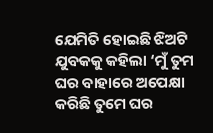ଯେମିତି ହୋଇଛି ଝିଅଟି ଯୁବକକୁ କହିଲା ‘ମୁଁ ତୁମ ଘର ବାହାରେ ଅପେକ୍ଷା କରିଛି ତୁମେ ଘର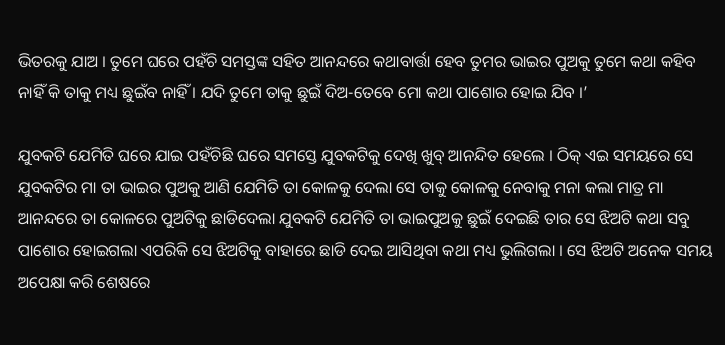ଭିତରକୁ ଯାଅ । ତୁମେ ଘରେ ପହଁଚି ସମସ୍ତଙ୍କ ସହିତ ଆନନ୍ଦରେ କଥାବାର୍ତ୍ତା ହେବ ତୁମର ଭାଇର ପୁଅକୁ ତୁମେ କଥା କହିବ ନାହିଁ କି ତାକୁ ମଧ୍ୟ ଛୁଇଁବ ନାହିଁ । ଯଦି ତୁମେ ତାକୁ ଛୁଇଁ ଦିଅ-ତେବେ ମୋ କଥା ପାଶୋର ହୋଇ ଯିବ ।’

ଯୁବକଟି ଯେମିତି ଘରେ ଯାଇ ପହଁଚିଛି ଘରେ ସମସ୍ତେ ଯୁବକଟିକୁ ଦେଖି ଖୁବ୍ ଆନନ୍ଦିତ ହେଲେ । ଠିକ୍ ଏଇ ସମୟରେ ସେ ଯୁବକଟିର ମା ତା ଭାଇର ପୁଅକୁ ଆଣି ଯେମିତି ତା କୋଳକୁ ଦେଲା ସେ ତାକୁ କୋଳକୁ ନେବାକୁ ମନା କଲା ମାତ୍ର ମା ଆନନ୍ଦରେ ତା କୋଳରେ ପୁଅଟିକୁ ଛାଡିଦେଲା ଯୁବକଟି ଯେମିତି ତା ଭାଇପୁଅକୁ ଛୁଇଁ ଦେଇଛି ତାର ସେ ଝିଅଟି କଥା ସବୁ ପାଶୋର ହୋଇଗଲା ଏପରିକି ସେ ଝିଅଟିକୁ ବାହାରେ ଛାଡି ଦେଇ ଆସିଥିବା କଥା ମଧ୍ୟ ଭୁଲିଗଲା । ସେ ଝିଅଟି ଅନେକ ସମୟ ଅପେକ୍ଷା କରି ଶେଷରେ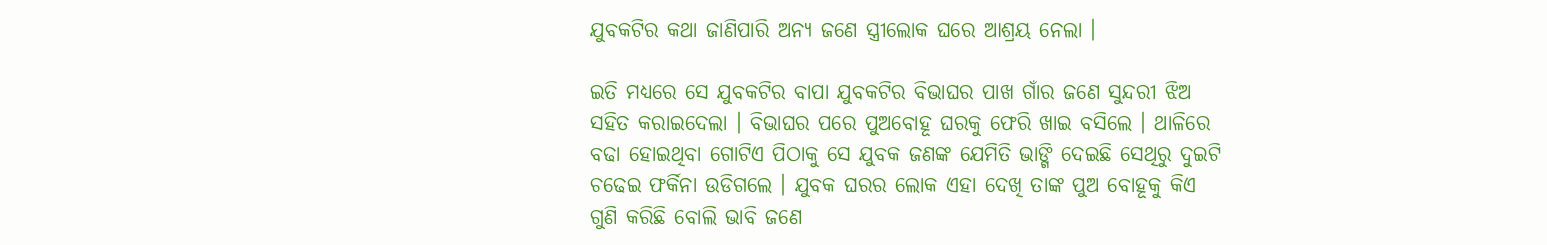ଯୁବକଟିର କଥା ଜାଣିପାରି ଅନ୍ୟ ଜଣେ ସ୍ତ୍ରୀଲୋକ ଘରେ ଆଶ୍ରୟ ନେଲା ।

ଇତି ମଧ୍ୟରେ ସେ ଯୁବକଟିର ବାପା ଯୁବକଟିର ବିଭାଘର ପାଖ ଗାଁର ଜଣେ ସୁନ୍ଦରୀ ଝିଅ ସହିତ କରାଇଦେଲା । ବିଭାଘର ପରେ ପୁଅବୋହୂ ଘରକୁ ଫେରି ଖାଇ ବସିଲେ । ଥାଳିରେ ବଢା ହୋଇଥିବା ଗୋଟିଏ ପିଠାକୁ ସେ ଯୁବକ ଜଣଙ୍କ ଯେମିତି ଭାଙ୍ଗି ଦେଇଛି ସେଥିରୁ ଦୁଇଟି ଚଢେଇ ଫର୍କିନା ଉଡିଗଲେ । ଯୁବକ ଘରର ଲୋକ ଏହା ଦେଖି ତାଙ୍କ ପୁଅ ବୋହୂକୁ କିଏ ଗୁଣି କରିଛି ବୋଲି ଭାବି ଜଣେ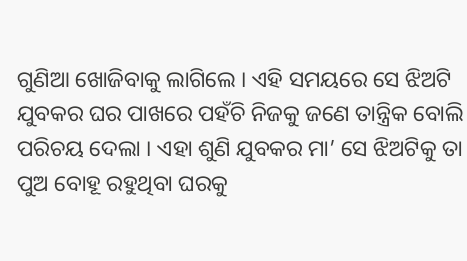ଗୁଣିଆ ଖୋଜିବାକୁ ଲାଗିଲେ । ଏହି ସମୟରେ ସେ ଝିଅଟି ଯୁବକର ଘର ପାଖରେ ପହଁଚି ନିଜକୁ ଜଣେ ତାନ୍ତ୍ରିକ ବୋଲି ପରିଚୟ ଦେଲା । ଏହା ଶୁଣି ଯୁବକର ମା’ ସେ ଝିଅଟିକୁ ତା ପୁଅ ବୋହୂ ରହୁଥିବା ଘରକୁ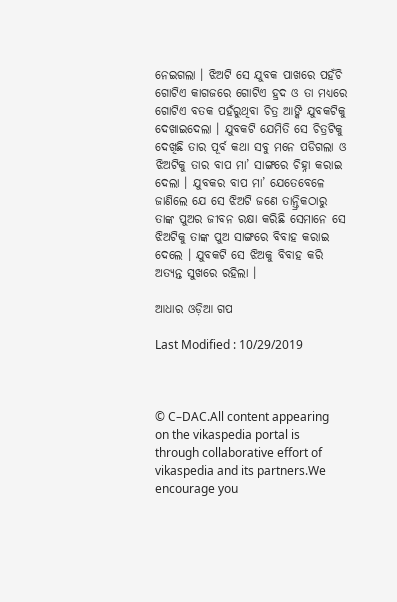ନେଇଗଲା । ଝିଅଟି ସେ ଯୁବକ ପାଖରେ ପହଁଚି ଗୋଟିଏ କାଗଜରେ ଗୋଟିଏ ହ୍ରଦ ଓ ତା ମଧ୍ୟରେ ଗୋଟିଏ ବତକ ପହଁରୁଥିବା ଚିତ୍ର ଆଙ୍କି ଯୁବକଟିକୁ ଦେଖାଇଦେଲା । ଯୁବକଟି ଯେମିତି ସେ ଚିତ୍ରଟିକୁ ଦେଖିଛି ତାର ପୂର୍ବ କଥା ସବୁ ମନେ ପଡିଗଲା ଓ ଝିଅଟିକୁ ତାର ବାପ ମା’ ସାଙ୍ଗରେ ଚିହ୍ନା କରାଇ ଦେଲା । ଯୁବକର ବାପ ମା’ ଯେତେବେଳେ ଜାଣିଲେ ଯେ ସେ ଝିଅଟି ଜଣେ ତାନ୍ତ୍ରିକଠାରୁ ତାଙ୍କ ପୁଅର ଜୀବନ ରକ୍ଷା କରିଛି ସେମାନେ ସେ ଝିଅଟିକୁ ତାଙ୍କ ପୁଅ ସାଙ୍ଗରେ ବିବାହ କରାଇ ଦେଲେ । ଯୁବକଟି ସେ ଝିଅକୁ ବିବାହ କରି ଅତ୍ୟନ୍ତ ସୁଖରେ ରହିଲା ।

ଆଧାର ଓଡ଼ିଆ ଗପ

Last Modified : 10/29/2019



© C–DAC.All content appearing on the vikaspedia portal is through collaborative effort of vikaspedia and its partners.We encourage you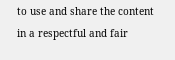to use and share the content in a respectful and fair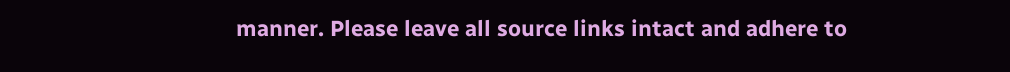manner. Please leave all source links intact and adhere to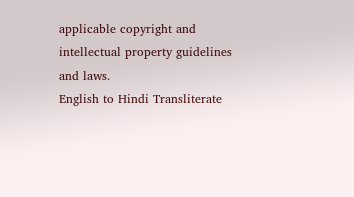applicable copyright and intellectual property guidelines and laws.
English to Hindi Transliterate